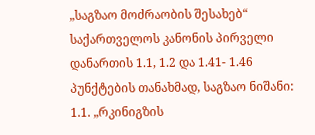„საგზაო მოძრაობის შესახებ“ საქართველოს კანონის პირველი დანართის 1.1, 1.2 და 1.41- 1.46 პუნქტების თანახმად, საგზაო ნიშანი: 1.1. „რკინიგზის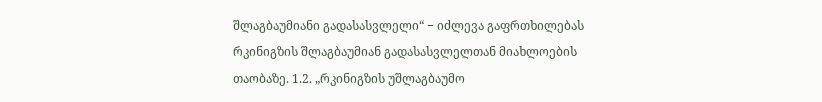შლაგბაუმიანი გადასასვლელი“ − იძლევა გაფრთხილებას რკინიგზის შლაგბაუმიან გადასასვლელთან მიახლოების თაობაზე. 1.2. „რკინიგზის უშლაგბაუმო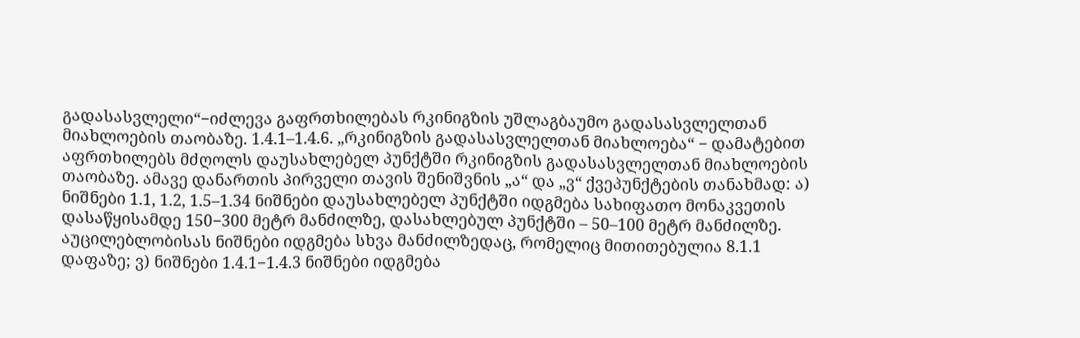გადასასვლელი“−იძლევა გაფრთხილებას რკინიგზის უშლაგბაუმო გადასასვლელთან მიახლოების თაობაზე. 1.4.1–1.4.6. „რკინიგზის გადასასვლელთან მიახლოება“ − დამატებით აფრთხილებს მძღოლს დაუსახლებელ პუნქტში რკინიგზის გადასასვლელთან მიახლოების თაობაზე. ამავე დანართის პირველი თავის შენიშვნის „ა“ და „ვ“ ქვეპუნქტების თანახმად: ა) ნიშნები 1.1, 1.2, 1.5–1.34 ნიშნები დაუსახლებელ პუნქტში იდგმება სახიფათო მონაკვეთის დასაწყისამდე 150−300 მეტრ მანძილზე, დასახლებულ პუნქტში – 50–100 მეტრ მანძილზე. აუცილებლობისას ნიშნები იდგმება სხვა მანძილზედაც, რომელიც მითითებულია 8.1.1 დაფაზე; ვ) ნიშნები 1.4.1−1.4.3 ნიშნები იდგმება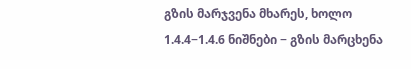გზის მარჯვენა მხარეს, ხოლო 1.4.4−1.4.6 ნიშნები − გზის მარცხენა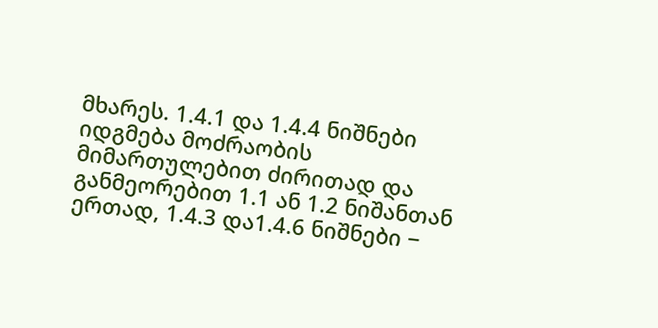მხარეს. 1.4.1 და 1.4.4 ნიშნები იდგმება მოძრაობის მიმართულებით ძირითად და განმეორებით 1.1 ან 1.2 ნიშანთან ერთად, 1.4.3 და1.4.6 ნიშნები −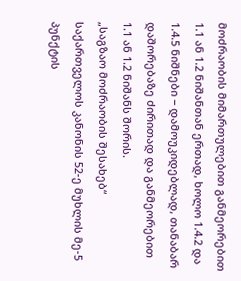მოძრაობის მიმართულებით განმეორებით 1.1 ან 1.2 ნიშანთან ერთად, ხოლო 1.4.2 და 1.4.5 ნიშნები − დამოუკიდებლად, თანაბარ დაშორებაზე ძირითად და განმეორებით 1.1 ან 1.2 ნიშანს შორის.
„საგზაო მოძრაობის შესახებ“ საქართველოს კანონის 52-ე მუხლის მე-5 პუნქტის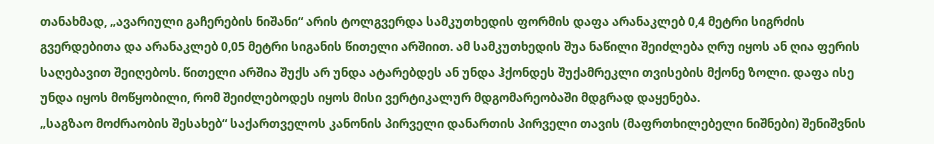თანახმად, „ავარიული გაჩერების ნიშანი“ არის ტოლგვერდა სამკუთხედის ფორმის დაფა არანაკლებ 0,4 მეტრი სიგრძის გვერდებითა და არანაკლებ 0,05 მეტრი სიგანის წითელი არშიით. ამ სამკუთხედის შუა ნაწილი შეიძლება ღრუ იყოს ან ღია ფერის საღებავით შეიღებოს. წითელი არშია შუქს არ უნდა ატარებდეს ან უნდა ჰქონდეს შუქამრეკლი თვისების მქონე ზოლი. დაფა ისე უნდა იყოს მოწყობილი, რომ შეიძლებოდეს იყოს მისი ვერტიკალურ მდგომარეობაში მდგრად დაყენება.
„საგზაო მოძრაობის შესახებ“ საქართველოს კანონის პირველი დანართის პირველი თავის (მაფრთხილებელი ნიშნები) შენიშვნის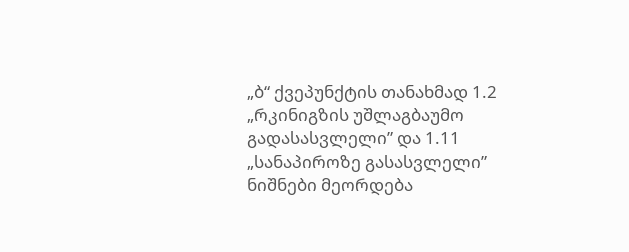„ბ“ ქვეპუნქტის თანახმად 1.2 „რკინიგზის უშლაგბაუმო გადასასვლელი” და 1.11 „სანაპიროზე გასასვლელი” ნიშნები მეორდება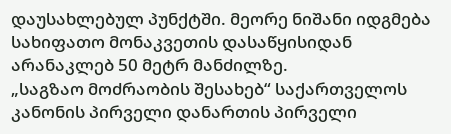დაუსახლებულ პუნქტში. მეორე ნიშანი იდგმება სახიფათო მონაკვეთის დასაწყისიდან არანაკლებ 50 მეტრ მანძილზე.
„საგზაო მოძრაობის შესახებ“ საქართველოს კანონის პირველი დანართის პირველი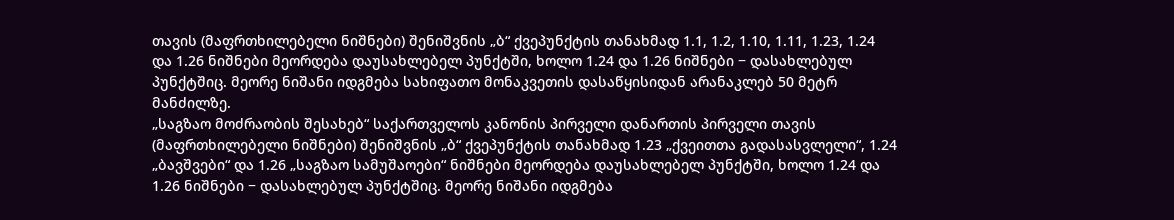თავის (მაფრთხილებელი ნიშნები) შენიშვნის „ბ“ ქვეპუნქტის თანახმად 1.1, 1.2, 1.10, 1.11, 1.23, 1.24 და 1.26 ნიშნები მეორდება დაუსახლებელ პუნქტში, ხოლო 1.24 და 1.26 ნიშნები − დასახლებულ პუნქტშიც. მეორე ნიშანი იდგმება სახიფათო მონაკვეთის დასაწყისიდან არანაკლებ 50 მეტრ მანძილზე.
„საგზაო მოძრაობის შესახებ“ საქართველოს კანონის პირველი დანართის პირველი თავის (მაფრთხილებელი ნიშნები) შენიშვნის „ბ“ ქვეპუნქტის თანახმად 1.23 „ქვეითთა გადასასვლელი“, 1.24 „ბავშვები“ და 1.26 „საგზაო სამუშაოები“ ნიშნები მეორდება დაუსახლებელ პუნქტში, ხოლო 1.24 და 1.26 ნიშნები − დასახლებულ პუნქტშიც. მეორე ნიშანი იდგმება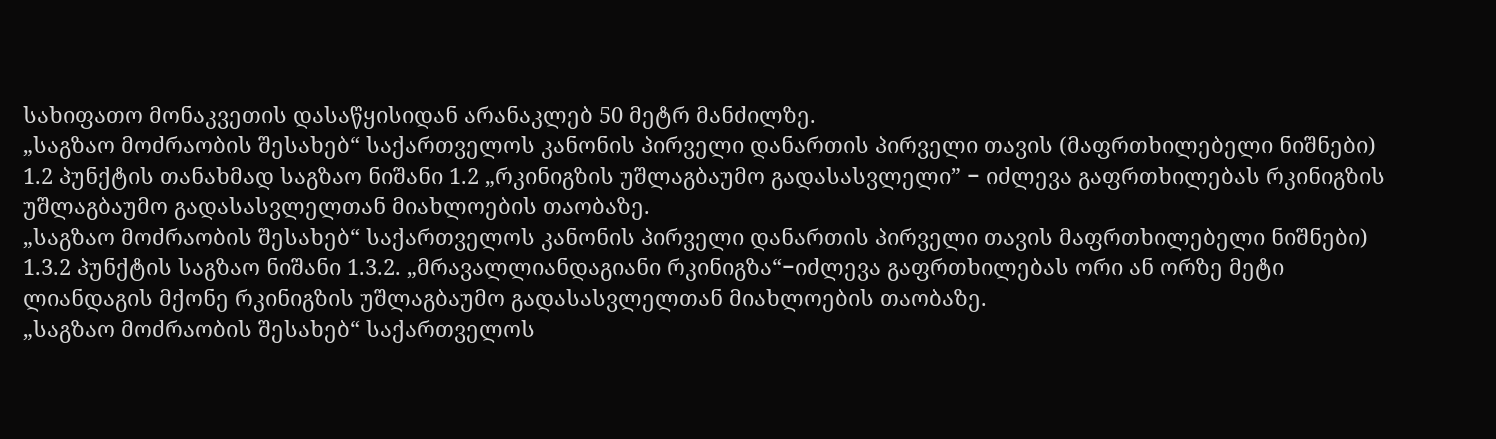სახიფათო მონაკვეთის დასაწყისიდან არანაკლებ 50 მეტრ მანძილზე.
„საგზაო მოძრაობის შესახებ“ საქართველოს კანონის პირველი დანართის პირველი თავის (მაფრთხილებელი ნიშნები) 1.2 პუნქტის თანახმად საგზაო ნიშანი 1.2 „რკინიგზის უშლაგბაუმო გადასასვლელი” − იძლევა გაფრთხილებას რკინიგზის უშლაგბაუმო გადასასვლელთან მიახლოების თაობაზე.
„საგზაო მოძრაობის შესახებ“ საქართველოს კანონის პირველი დანართის პირველი თავის მაფრთხილებელი ნიშნები) 1.3.2 პუნქტის საგზაო ნიშანი 1.3.2. „მრავალლიანდაგიანი რკინიგზა“−იძლევა გაფრთხილებას ორი ან ორზე მეტი ლიანდაგის მქონე რკინიგზის უშლაგბაუმო გადასასვლელთან მიახლოების თაობაზე.
„საგზაო მოძრაობის შესახებ“ საქართველოს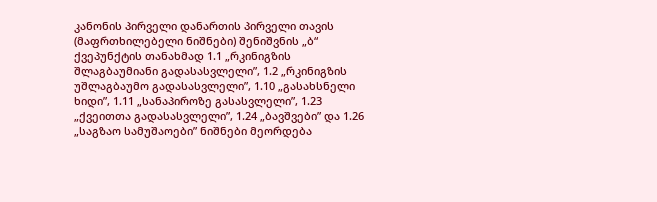კანონის პირველი დანართის პირველი თავის (მაფრთხილებელი ნიშნები) შენიშვნის „ბ“ ქვეპუნქტის თანახმად 1.1 „რკინიგზის შლაგბაუმიანი გადასასვლელი”, 1.2 „რკინიგზის უშლაგბაუმო გადასასვლელი”, 1.10 „გასახსნელი ხიდი”, 1.11 „სანაპიროზე გასასვლელი”, 1.23 „ქვეითთა გადასასვლელი”, 1.24 „ბავშვები” და 1.26 „საგზაო სამუშაოები” ნიშნები მეორდება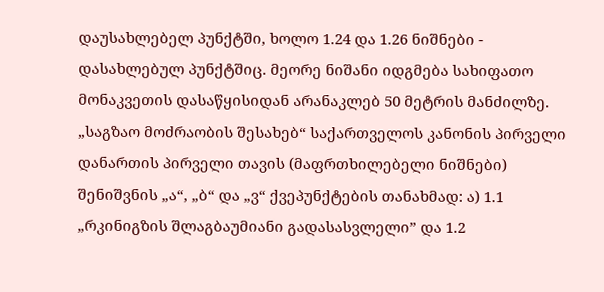დაუსახლებელ პუნქტში, ხოლო 1.24 და 1.26 ნიშნები - დასახლებულ პუნქტშიც. მეორე ნიშანი იდგმება სახიფათო მონაკვეთის დასაწყისიდან არანაკლებ 50 მეტრის მანძილზე.
„საგზაო მოძრაობის შესახებ“ საქართველოს კანონის პირველი დანართის პირველი თავის (მაფრთხილებელი ნიშნები) შენიშვნის „ა“, „ბ“ და „ვ“ ქვეპუნქტების თანახმად: ა) 1.1 „რკინიგზის შლაგბაუმიანი გადასასვლელი” და 1.2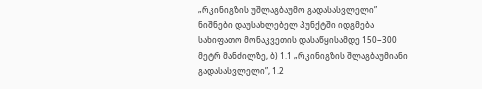„რკინიგზის უშლაგბაუმო გადასასვლელი” ნიშნები დაუსახლებელ პუნქტში იდგმება სახიფათო მონაკვეთის დასაწყისამდე 150−300 მეტრ მანძილზე, ბ) 1.1 „რკინიგზის შლაგბაუმიანი გადასასვლელი”, 1.2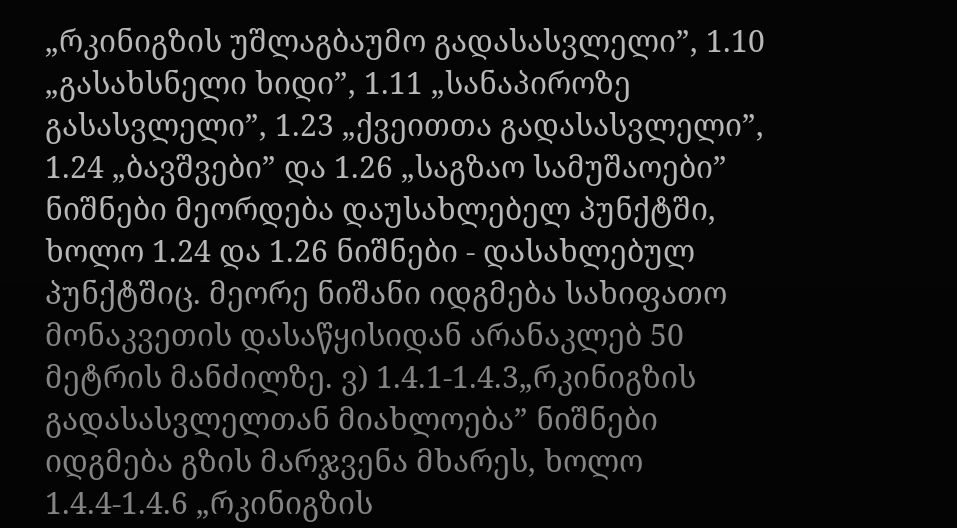„რკინიგზის უშლაგბაუმო გადასასვლელი”, 1.10 „გასახსნელი ხიდი”, 1.11 „სანაპიროზე გასასვლელი”, 1.23 „ქვეითთა გადასასვლელი”, 1.24 „ბავშვები” და 1.26 „საგზაო სამუშაოები” ნიშნები მეორდება დაუსახლებელ პუნქტში, ხოლო 1.24 და 1.26 ნიშნები - დასახლებულ პუნქტშიც. მეორე ნიშანი იდგმება სახიფათო მონაკვეთის დასაწყისიდან არანაკლებ 50 მეტრის მანძილზე. ვ) 1.4.1-1.4.3„რკინიგზის გადასასვლელთან მიახლოება” ნიშნები იდგმება გზის მარჯვენა მხარეს, ხოლო 1.4.4-1.4.6 „რკინიგზის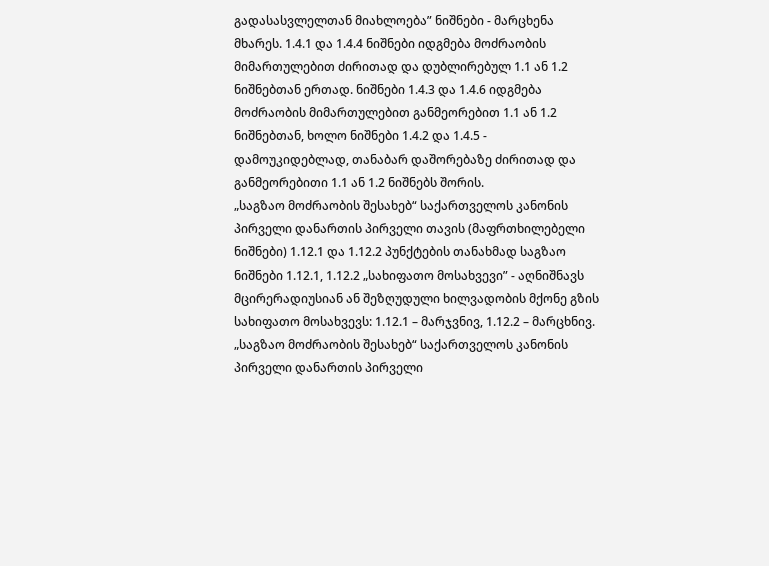გადასასვლელთან მიახლოება” ნიშნები - მარცხენა მხარეს. 1.4.1 და 1.4.4 ნიშნები იდგმება მოძრაობის მიმართულებით ძირითად და დუბლირებულ 1.1 ან 1.2 ნიშნებთან ერთად. ნიშნები 1.4.3 და 1.4.6 იდგმება მოძრაობის მიმართულებით განმეორებით 1.1 ან 1.2 ნიშნებთან, ხოლო ნიშნები 1.4.2 და 1.4.5 - დამოუკიდებლად, თანაბარ დაშორებაზე ძირითად და განმეორებითი 1.1 ან 1.2 ნიშნებს შორის.
„საგზაო მოძრაობის შესახებ“ საქართველოს კანონის პირველი დანართის პირველი თავის (მაფრთხილებელი ნიშნები) 1.12.1 და 1.12.2 პუნქტების თანახმად საგზაო ნიშნები 1.12.1, 1.12.2 „სახიფათო მოსახვევი” - აღნიშნავს მცირერადიუსიან ან შეზღუდული ხილვადობის მქონე გზის სახიფათო მოსახვევს: 1.12.1 – მარჯვნივ, 1.12.2 – მარცხნივ.
„საგზაო მოძრაობის შესახებ“ საქართველოს კანონის პირველი დანართის პირველი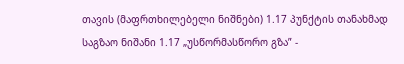თავის (მაფრთხილებელი ნიშნები) 1.17 პუნქტის თანახმად საგზაო ნიშანი 1.17 „უსწორმასწორო გზა” -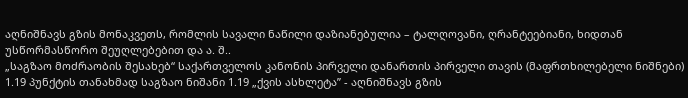აღნიშნავს გზის მონაკვეთს, რომლის სავალი ნაწილი დაზიანებულია – ტალღოვანი, ღრანტეებიანი, ხიდთან უსწორმასწორო შეუღლებებით და ა. შ..
„საგზაო მოძრაობის შესახებ“ საქართველოს კანონის პირველი დანართის პირველი თავის (მაფრთხილებელი ნიშნები) 1.19 პუნქტის თანახმად საგზაო ნიშანი 1.19 „ქვის ასხლეტა” - აღნიშნავს გზის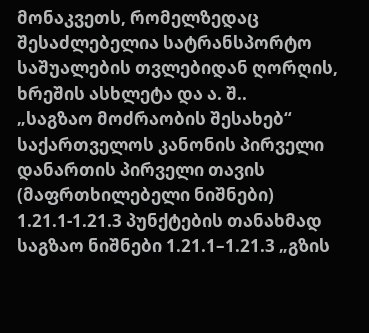მონაკვეთს, რომელზედაც შესაძლებელია სატრანსპორტო საშუალების თვლებიდან ღორღის, ხრეშის ასხლეტა და ა. შ..
„საგზაო მოძრაობის შესახებ“ საქართველოს კანონის პირველი დანართის პირველი თავის (მაფრთხილებელი ნიშნები) 1.21.1-1.21.3 პუნქტების თანახმად საგზაო ნიშნები 1.21.1–1.21.3 „გზის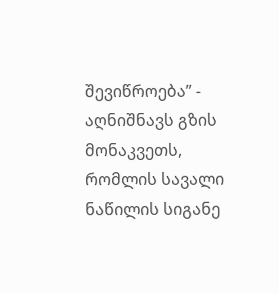შევიწროება” - აღნიშნავს გზის მონაკვეთს, რომლის სავალი ნაწილის სიგანე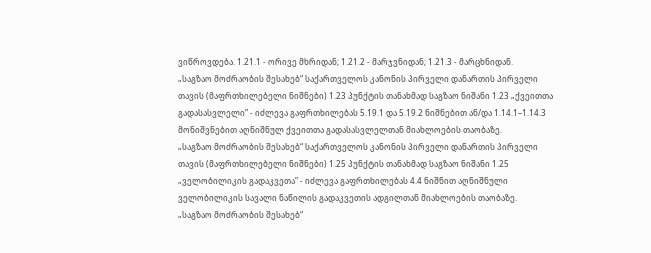ვიწროვდება. 1.21.1 - ორივე მხრიდან; 1.21.2 - მარჯვნიდან; 1.21.3 - მარცხნიდან.
„საგზაო მოძრაობის შესახებ“ საქართველოს კანონის პირველი დანართის პირველი თავის (მაფრთხილებელი ნიშნები) 1.23 პუნქტის თანახმად საგზაო ნიშანი 1.23 „ქვეითთა გადასასვლელი” - იძლევა გაფრთხილებას 5.19.1 და 5.19.2 ნიშნებით ან/და 1.14.1–1.14.3 მონიშვნებით აღნიშნულ ქვეითთა გადასასვლელთან მიახლოების თაობაზე.
„საგზაო მოძრაობის შესახებ“ საქართველოს კანონის პირველი დანართის პირველი თავის (მაფრთხილებელი ნიშნები) 1.25 პუნქტის თანახმად საგზაო ნიშანი 1.25 „ველობილიკის გადაკვეთა” - იძლევა გაფრთხილებას 4.4 ნიშნით აღნიშნული ველობილიკის სავალი ნაწილის გადაკვეთის ადგილთან მიახლოების თაობაზე.
„საგზაო მოძრაობის შესახებ“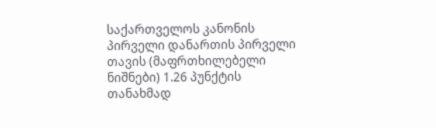საქართველოს კანონის პირველი დანართის პირველი თავის (მაფრთხილებელი ნიშნები) 1.26 პუნქტის თანახმად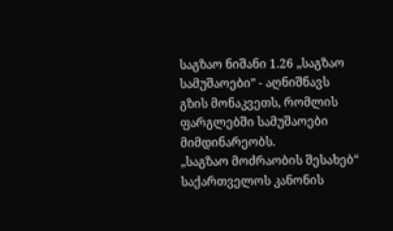საგზაო ნიშანი 1.26 „საგზაო სამუშაოები” - აღნიშნავს გზის მონაკვეთს, რომლის ფარგლებში სამუშაოები მიმდინარეობს.
„საგზაო მოძრაობის შესახებ“ საქართველოს კანონის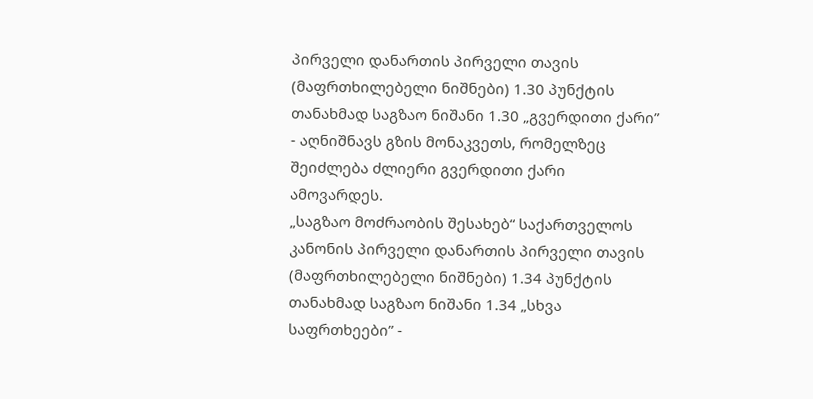პირველი დანართის პირველი თავის (მაფრთხილებელი ნიშნები) 1.30 პუნქტის თანახმად საგზაო ნიშანი 1.30 „გვერდითი ქარი” - აღნიშნავს გზის მონაკვეთს, რომელზეც შეიძლება ძლიერი გვერდითი ქარი ამოვარდეს.
„საგზაო მოძრაობის შესახებ“ საქართველოს კანონის პირველი დანართის პირველი თავის (მაფრთხილებელი ნიშნები) 1.34 პუნქტის თანახმად საგზაო ნიშანი 1.34 „სხვა საფრთხეები” -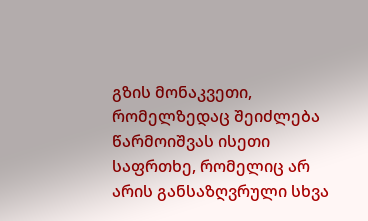გზის მონაკვეთი, რომელზედაც შეიძლება წარმოიშვას ისეთი საფრთხე, რომელიც არ არის განსაზღვრული სხვა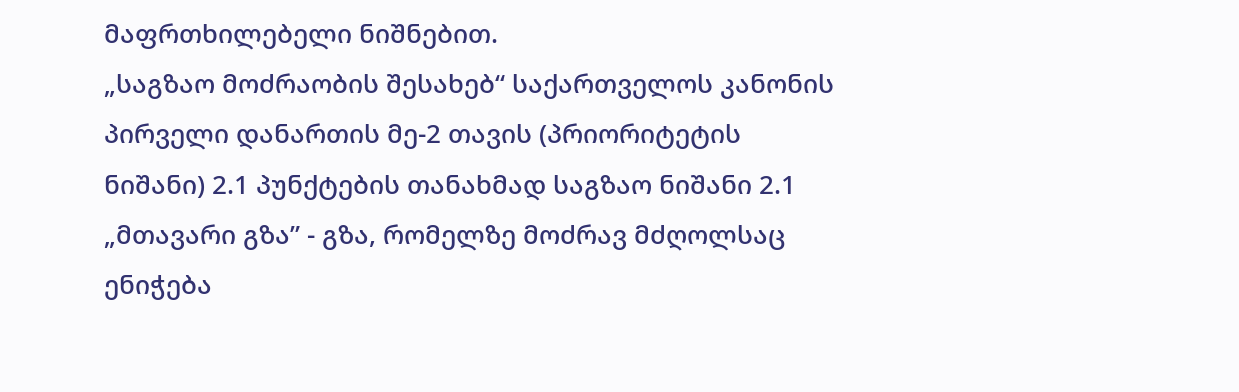მაფრთხილებელი ნიშნებით.
„საგზაო მოძრაობის შესახებ“ საქართველოს კანონის პირველი დანართის მე-2 თავის (პრიორიტეტის ნიშანი) 2.1 პუნქტების თანახმად საგზაო ნიშანი 2.1 „მთავარი გზა” - გზა, რომელზე მოძრავ მძღოლსაც ენიჭება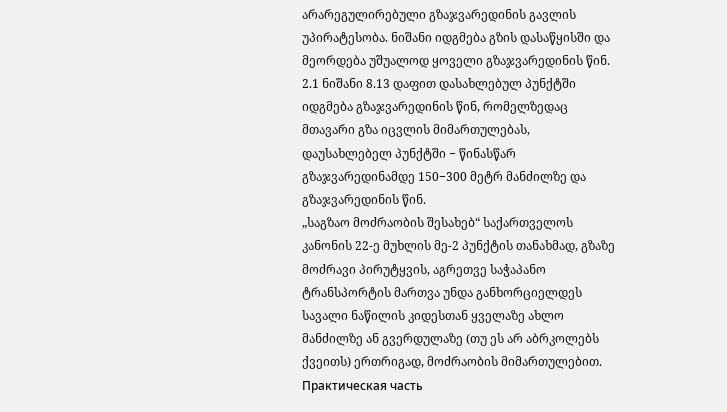არარეგულირებული გზაჯვარედინის გავლის უპირატესობა. ნიშანი იდგმება გზის დასაწყისში და მეორდება უშუალოდ ყოველი გზაჯვარედინის წინ. 2.1 ნიშანი 8.13 დაფით დასახლებულ პუნქტში იდგმება გზაჯვარედინის წინ, რომელზედაც მთავარი გზა იცვლის მიმართულებას, დაუსახლებელ პუნქტში − წინასწარ გზაჯვარედინამდე 150−300 მეტრ მანძილზე და გზაჯვარედინის წინ.
„საგზაო მოძრაობის შესახებ“ საქართველოს კანონის 22-ე მუხლის მე-2 პუნქტის თანახმად, გზაზე მოძრავი პირუტყვის, აგრეთვე საჭაპანო ტრანსპორტის მართვა უნდა განხორციელდეს სავალი ნაწილის კიდესთან ყველაზე ახლო მანძილზე ან გვერდულაზე (თუ ეს არ აბრკოლებს ქვეითს) ერთრიგად, მოძრაობის მიმართულებით.
Практическая часть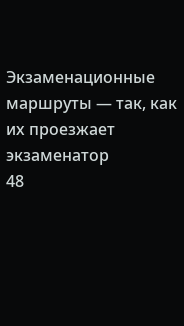Экзаменационные маршруты — так, как их проезжает экзаменатор
48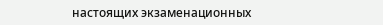настоящих экзаменационных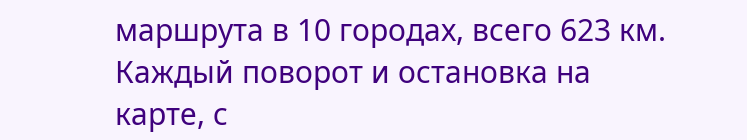маршрута в 10 городах, всего 623 км. Каждый поворот и остановка на карте, с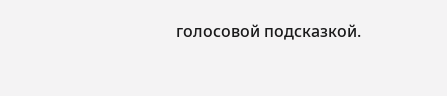голосовой подсказкой.